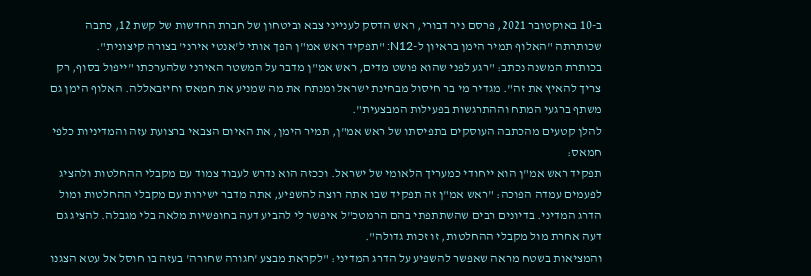ב-10 באוקטובר 2021, פרסם ניר דבורי, ראש הדסק לענייני צבא וביטחון של חברת החדשות של קשת 12, כתבה שכותרתה "האלוף תמיר הימן בראיון ל-N12: "תפקיד ראש אמ"ן הפך אותי ל'אנטי אירני' בצורה קיצונית".
בכותרת המשנה נכתב: "רגע לפני שהוא פושט מדים, ראש אמ"ן מדבר על המשטר האירני שלהערכתו "ייפול בסוף, רק צריך להאיץ את זה". מגדיר מי בר חיסול מבחינת ישראל ומנתח את מה שמניע את חמאס וחיזבאללה. האלוף הימן גם משתף ברגעי המתח וההתרגשות בפעילות המבצעית".
להלן קטעים מהכתבה העוסקים בתפיסתו של ראש אמ"ן, תמיר הימן, את האיום הצבאי ברצועת עזה והמדיניות כלפי חמאס:
תפקיד ראש אמ"ן הוא ייחודי כמעריך הלאומי של ישראל. וככזה הוא נדרש לעבוד צמוד עם מקבלי ההחלטות ולהציג לפעמים עמדה הפוכה: "ראש אמ"ן זה תפקיד שבו אתה רוצה להשפיע, אתה מדבר ישירות עם מקבלי ההחלטות ומול הדרג המדיני. בדיונים רבים שהשתתפתי בהם הרמטכ"ל איפשר לי להביע דעה בחופשיות מלאה בלי מגבלה. להציג גם דעה אחרת מול מקבלי ההחלטות, זו זכות גדולה".
והמציאות בשטח מראה שאפשר להשפיע על הדרג המדיני: "לקראת מבצע 'חגורה שחורה' בעזה בו חוסל אל עטא הצגנו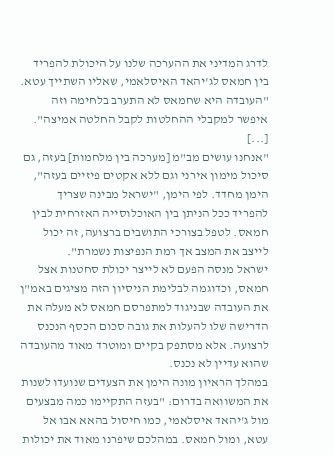לדרג המדיני את ההערכה שלנו על היכולת להפריד בין חמאס לג'יהאד האיסלאמי, שאליו השתייך עטא. "העובדה היא שחמאס לא התערב בלחימה וזה איפשר למקבלי ההחלטות לקבל החלטה אמיצה".
[...]
"אנחנו עושים מב"מ [מערכה בין מלחמות] בעזה, גם סיכול מימון אירני וגם ללא אקטים פיזיים בעזה", הימן מחדד. לפי הימן, "ישראל מבינה שצריך להפריד ככל הניתן בין האוכלוסייה האזרחית לבין חמאס. לטפל בצורכי התושבים ברצועה, זה יכול לייצב את המצב אך רמת הנפיצות נשמרת".
ישראל מנסה הפעם לא לייצר יכולת סחטנות אצל חמאס, וכדוגמה לבלימת הניסיון הזה מציגים באמ"ן את העובדה שבניגוד למתפרסם חמאס לא מעלה את הדרישה שלו להעלות את גובה סכום הכסף הנכנס לרצועה. אלא מסתפק בקיים ומוטרד מאוד מהעובדה שהוא עדיין לא נכנס.
במהלך הראיון מונה הימן את הצעדים שנועדו לשנות את המשוואה בדרום: "בעזה התקיימו כמה מבצעים מול ג'יהאד איסלאמי, כמו חיסול בהאא אבו אל עטא, ומול חמאס. במהלכם שיפרנו מאוד את יכולות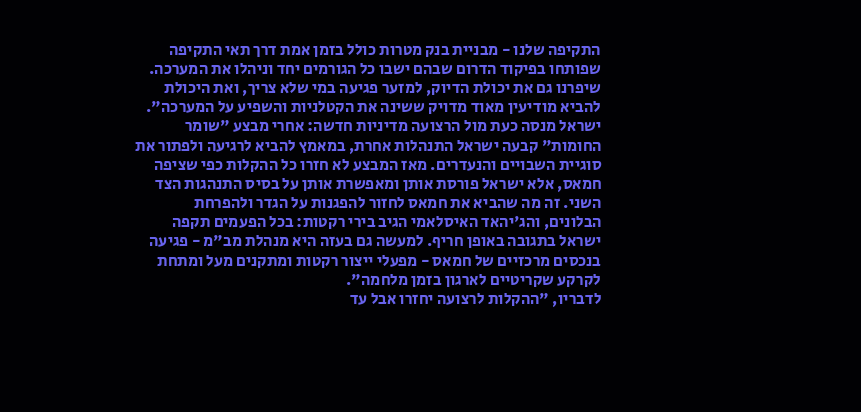התקיפה שלנו - מבניית בנק מטרות כולל בזמן אמת דרך תאי התקיפה שפותחו בפיקוד הדרום שבהם ישבו כל הגורמים יחד וניהלו את המערכה. שיפרנו גם את יכולת הדיוק, למזער פגיעה במי שלא צריך, ואת היכולת להביא מודיעין מאוד מדויק ששינה את הקטלניות והשפיע על המערכה".
ישראל מנסה כעת מול הרצועה מדיניות חדשה: אחרי מבצע "שומר החומות" קבעה ישראל התנהלות אחרת, במאמץ להביא לרגיעה ולפתור את סוגיית השבויים והנעדרים. מאז המבצע לא חזרו כל ההקלות כפי שציפה חמאס, אלא ישראל פורסת אותן ומאפשרת אותן על בסיס התנהגות הצד השני. זה מה שהביא את חמאס לחזור להפגנות על הגדר ולהפרחת הבלונים, והג'יהאד האיסלאמי הגיב בירי רקטות: בכל הפעמים תקפה ישראל בתגובה באופן חריף. למעשה גם בעזה היא מנהלת מב"מ - פגיעה בנכסים מרכזיים של חמאס - מפעלי ייצור רקטות ומתקנים מעל ומתחת לקרקע שקריטיים לארגון בזמן מלחמה".
לדבריו, "ההקלות לרצועה יחזרו אבל עד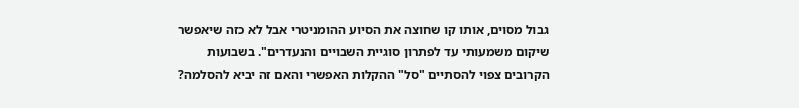גבול מסוים, אותו קו שחוצה את הסיוע ההומניטרי אבל לא כזה שיאפשר שיקום משמעותי עד לפתרון סוגיית השבויים והנעדרים". בשבועות הקרובים צפוי להסתיים "סל" ההקלות האפשרי והאם זה יביא להסלמה?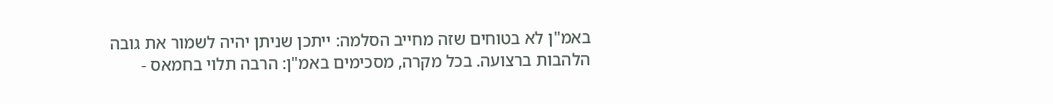באמ"ן לא בטוחים שזה מחייב הסלמה: ייתכן שניתן יהיה לשמור את גובה הלהבות ברצועה. בכל מקרה, מסכימים באמ"ן: הרבה תלוי בחמאס -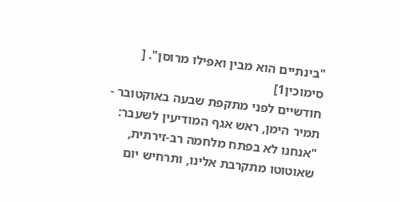"בינתיים הוא מבין ואפילו מרוסן". [
סימוכין1]
חודשיים לפני מתקפת שבעה באוקטובר - תמיר הימן, ראש אגף המודיעין לשעבר: "אנחנו לא בפתח מלחמה רב-זירתית, שאוטוטו מתקרבת אלינו, ותרחיש יום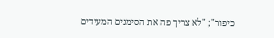כיפור"; "לא צריך פה את הסימנים המעידים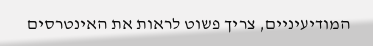המודיעיניים, צריך פשוט לראות את האינטרסים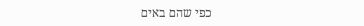כפי שהם באים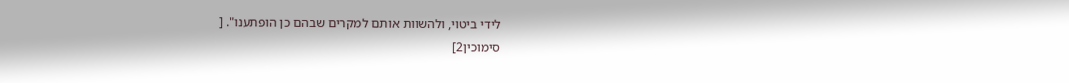לידי ביטוי, ולהשוות אותם למקרים שבהם כן הופתענו". [
סימוכין2]